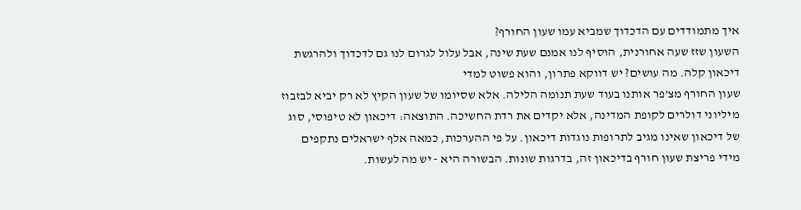איך מתמודדים עם הדכדוך שמביא עמו שעון החורף?
השעון שזז שעה אחורנית, הוסיף לנו אמנם שעת שינה, אבל עלול לגרום לנו גם לדכדוך ולהרגשת דיכאון קלה. מה עושים? יש דווקא פתרון, והוא פשוט למדי
שעון החורף מצ'פר אותנו בעוד שעת תנומה הלילה. אלא שסיומו של שעון הקיץ לא רק יביא לבזבוז מיליוני דולרים לקופת המדינה, אלא יקדים את רדת החשיכה. התוצאה: דיכאון לא טיפוסי, סוג של דיכאון שאינו מגיב לתרופות נוגדות דיכאון. על פי ההערכות, כמאה אלף ישראלים נתקפים מידי פריצת שעון חורף בדיכאון זה, בדרגות שונות. הבשורה היא - יש מה לעשות.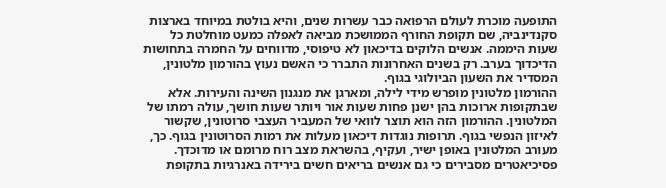התופעה מוכרת לעולם הרפואה כבר עשרות שנים, והיא בולטת במיוחד בארצות סקנדינביה, שם תקופת החורף הממושכת מביאה לאפלה כמעט מוחלטת כל שעות היממה. אנשים הלוקים בדיכאון לא טיפוסי, מדווחים על החמרה בתחושות הדיכדוך בערב. רק בשנים האחרונות התברר כי האשם נעוץ בהורמון מלטונין, המסדיר את השעון הביולוגי בגוף.
ההורמון מלטונין מופרש מידי לילה, ומארגן את מנגנון השינה והעירות. אלא שבתקופות ארוכות בהן ישנן פחות שעות אור ויותר שעות חושך, עולה רמתו של המלטונין. ההורמון הזה הוא תוצר לוואי של המעביר העצבי סרוטונין, שקשור לאיזון הנפשי בגוף. תרופות נוגדות דיכאון מעלות את רמות הסרוטונין בגוף. כך, מעורב המלטונין באופן ישיר, ועקיף, בהשראת מצב רוח מרומם או מדוכדך.
פסיכיאטרים מסבירים כי גם אנשים בריאים חשים בירידה באנרגיות בתקופת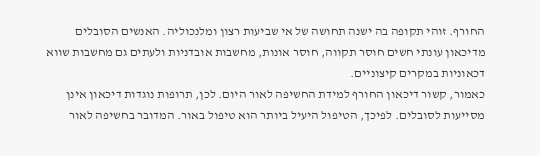החורף. זוהי תקופה בה ישנה תחושה של אי שביעות רצון ומלנכוליה. האנשים הסובלים מדיכאון עונתי חשים חוסר תקווה, חוסר אונות, מחשבות אובדניות ולעתים גם מחשבות שווא דכאוניות במקרים קיצוניים.
כאמור, קשור דיכאון החורף למידת החשיפה לאור היום. לכן, תרופות נוגדות דיכאון אינן מסייעות לסובלים. לפיכך, הטיפול היעיל ביותר הוא טיפול באור. המדובר בחשיפה לאור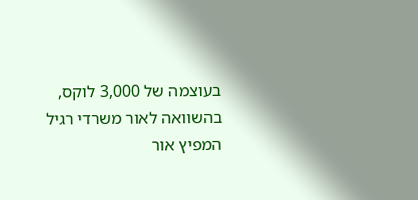בעוצמה של 3,000 לוקס, בהשוואה לאור משרדי רגיל המפיץ אור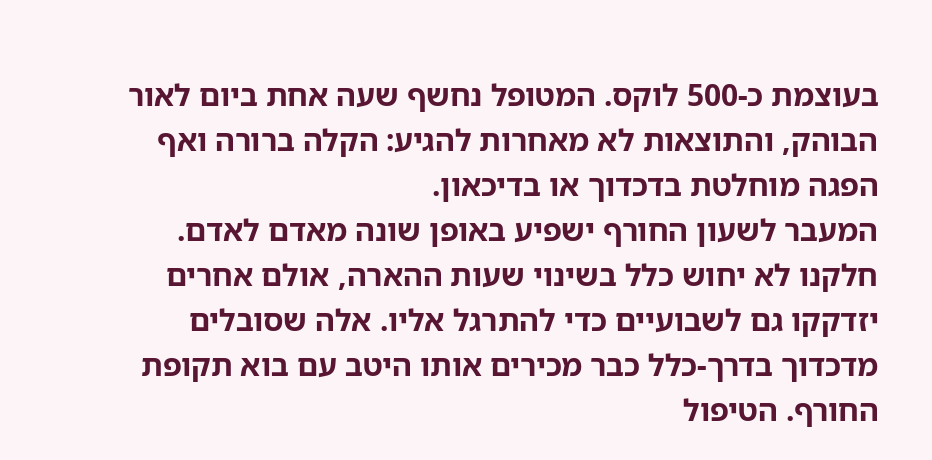בעוצמת כ-500 לוקס. המטופל נחשף שעה אחת ביום לאור הבוהק, והתוצאות לא מאחרות להגיע: הקלה ברורה ואף הפגה מוחלטת בדכדוך או בדיכאון.
המעבר לשעון החורף ישפיע באופן שונה מאדם לאדם. חלקנו לא יחוש כלל בשינוי שעות ההארה, אולם אחרים יזדקקו גם לשבועיים כדי להתרגל אליו. אלה שסובלים מדכדוך בדרך-כלל כבר מכירים אותו היטב עם בוא תקופת החורף. הטיפול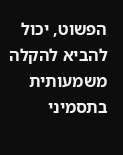הפשוט, יכול להביא להקלה משמעותית בתסמיני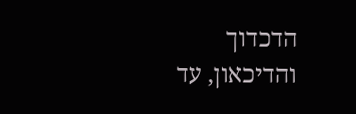הדכדוך והדיכאון, עד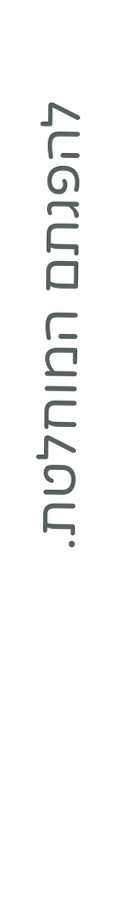להפגתם המוחלטת.